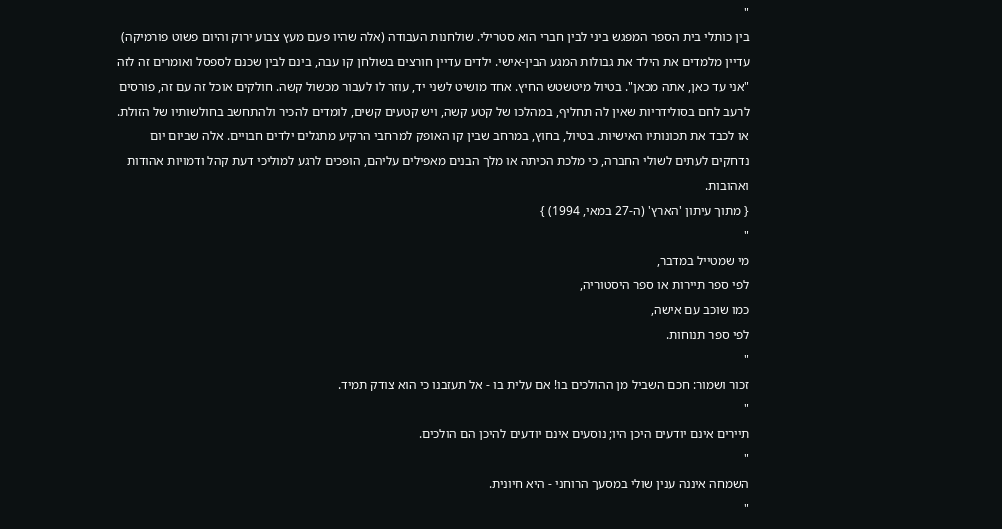"
בין כותלי בית הספר המפגש ביני לבין חברי הוא סטרילי. שולחנות העבודה (אלה שהיו פעם מעץ צבוע ירוק והיום פשוט פורמיקה) עדיין מלמדים את הילד את גבולות המגע הבין-אישי. ילדים עדיין חורצים בשולחן קו עבה, בינם לבין שכנם לספסל ואומרים זה לזה "אני עד כאן, אתה מכאן". בטיול מיטשטש החיץ. אחד מושיט לשני יד, עוזר לו לעבור מכשול קשה. חולקים אוכל זה עם זה, פורסים לרעב לחם בסולידריות שאין לה תחליף, במהלכו של קטע קשה, ויש קטעים קשים, לומדים להכיר ולהתחשב בחולשותיו של הזולת. או לכבד את תכונותיו האישיות. בטיול, בחוץ, במרחב שבין קו האופק למרחבי הרקיע מתגלים ילדים חבויים. אלה שביום יום נדחקים לעתים לשולי החברה, כי מלכת הכיתה או מלך הבנים מאפילים עליהם, הופכים לרגע למוליכי דעת קהל ודמויות אהודות ואהובות.
{ מתוך עיתון 'הארץ' (ה-27 במאי, 1994) }
"
מי שמטייל במדבר,
לפי ספר תיירות או ספר היסטוריה,
כמו שוכב עם אישה,
לפי ספר תנוחות.
"
זכור ושמור: חכם השביל מן ההולכים בו! אם עלית בו - אל תעזבנו כי הוא צודק תמיד.
"
תיירים אינם יודעים היכן היו; נוסעים אינם יודעים להיכן הם הולכים.
"
השמחה איננה ענין שולי במסעך הרוחני - היא חיונית.
"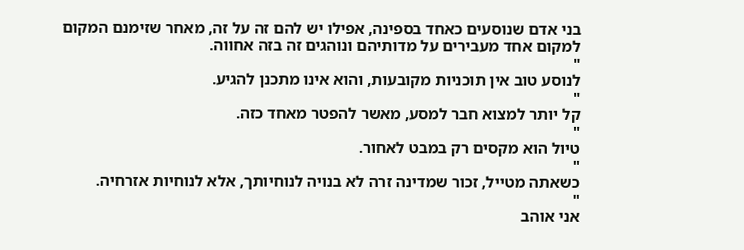בני אדם שנוסעים כאחד בספינה, אפילו יש להם זה על זה, מאחר שזימנם המקום למקום אחד מעבירים על מדותיהם ונוהגים זה בזה אחווה.
"
לנוסע טוב אין תוכניות מקובעות, והוא אינו מתכנן להגיע.
"
קל יותר למצוא חבר למסע, מאשר להפטר מאחד כזה.
"
טיול הוא מקסים רק במבט לאחור.
"
כשאתה מטייל, זכור שמדינה זרה לא בנויה לנוחיותך, אלא לנוחיות אזרחיה.
"
אני אוהב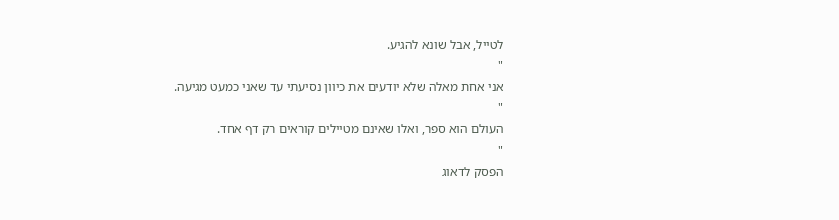לטייל, אבל שונא להגיע.
"
אני אחת מאלה שלא יודעים את כיוון נסיעתי עד שאני כמעט מגיעה.
"
העולם הוא ספר, ואלו שאינם מטיילים קוראים רק דף אחד.
"
הפסק לדאוג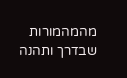מהמהמורות שבדרך ותהנה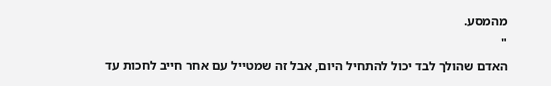מהמסע.
"
האדם שהולך לבד יכול להתחיל היום, אבל זה שמטייל עם אחר חייב לחכות עד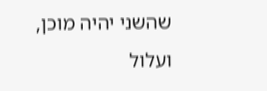שהשני יהיה מוכן, ועלול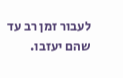לעבור זמן רב עד שהם יעזבו.